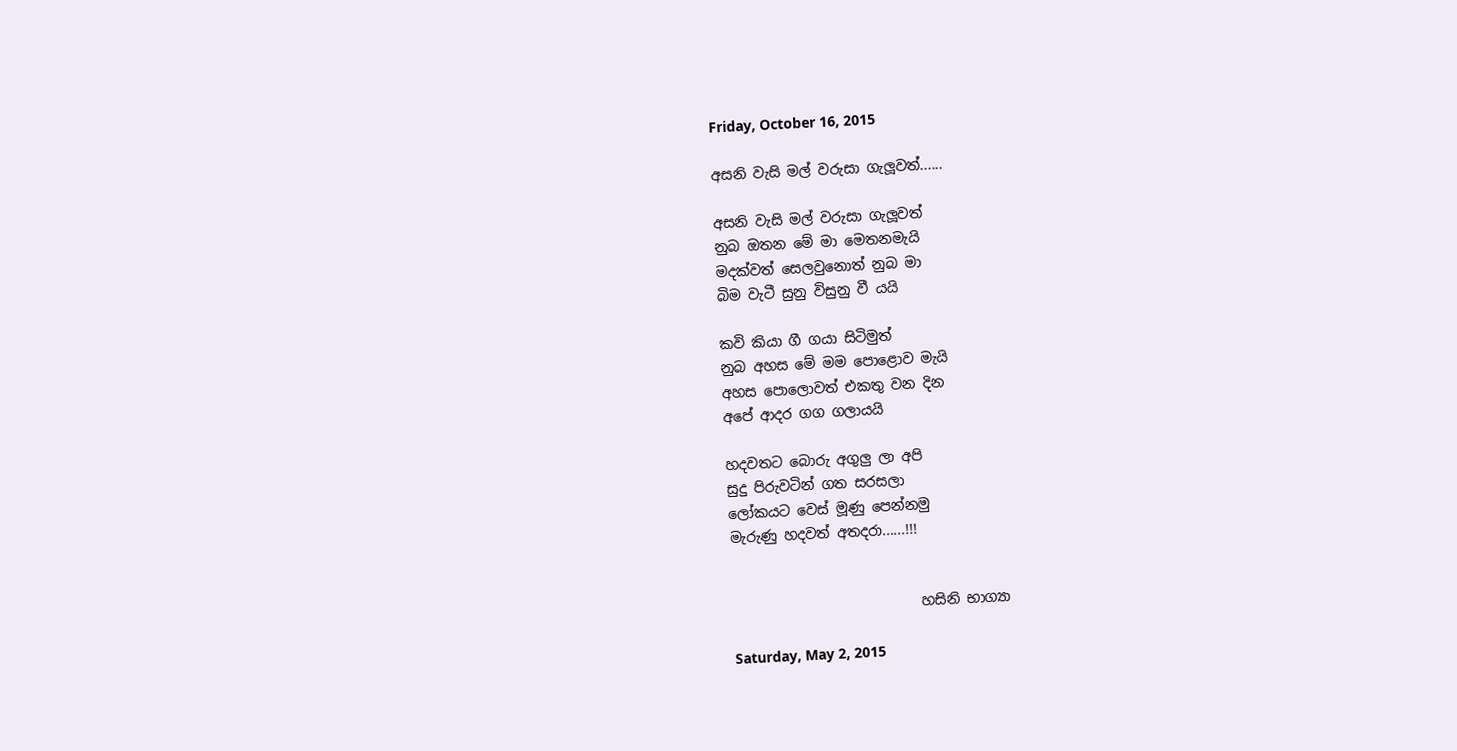Friday, October 16, 2015

අසනි වැසි මල් වරුසා ගැලූවත්......

අසනි වැසි මල් වරුසා ගැලූවත්
නුබ ඔතන මේ මා මෙතනමැයි
මදක්වත් සෙලවුනොත් නුබ මා
බිම වැටී සුනු විසුනු වී යයි

කවි කියා ගී ගයා සිටිමුත්
නුබ අහස මේ මම පොළොව මැයි
අහස පොලොවත් එකතු වන දින
අපේ ආදර ගග ගලායයි

හදවතට බොරු අගුලු ලා අපි
සුදු පිරුවටින් ගත සරසලා
ලෝකයට වෙස් මූණු පෙන්නමු
මැරුණු හදවත් අතදරා......!!!


                           හසිනි භාග්‍යා

Saturday, May 2, 2015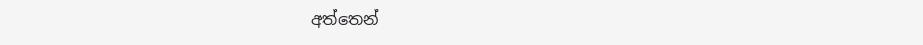අත්තෙන්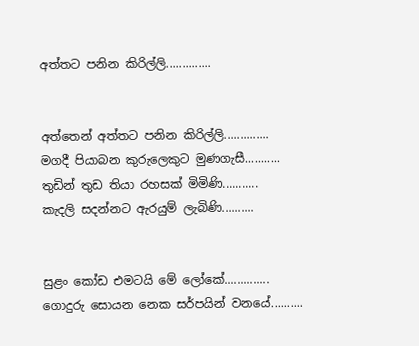අත්තට පනින කිරිල්ලි..............


අත්තෙන් අත්තට පනින කිරිල්ලි..............
මගදී පියාබන කුරුලෙකුට මුණගැසී...........
තුඩින් තුඩ තියා රහසක් මිමිණි...........
කැදලි සදන්නට ඇරයුම් ලැබිණි..........


සුළං කෝඩ එමටයි මේ ලෝකේ..............
ගොදුරු සොයන නෙක සර්පයින් වනයේ..........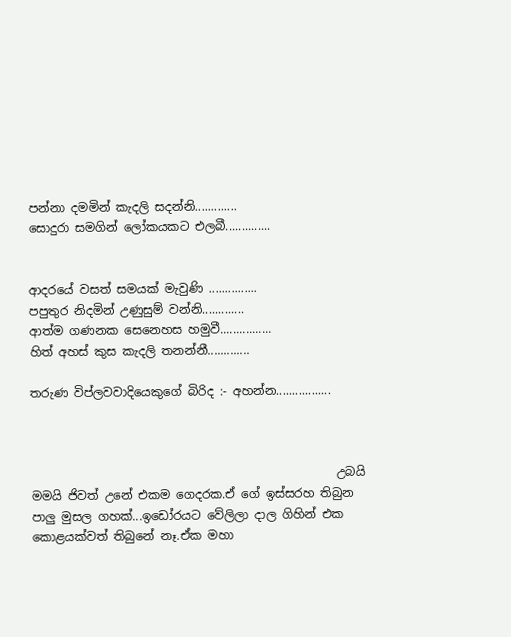පන්නා දමමින් කැදලි සදන්නි.............
සොදුරා සමගින් ලෝකයකට එලබී..............


ආදරයේ වසත් සමයක් මැවුණි ...............
පපුතුර නිදමින් උණුසුම් වන්නි.............
ආත්ම ගණනක සෙනෙහස හමුවී................
හිත් අහස් කුස කැදලි තනන්නී.............

තරුණ විප්ලවවාදියෙකුගේ බිරිද :- අහන්න.................



                                                   උබයි මමයි ජිවත් උනේ එකම ගෙදරක.ඒ ගේ ඉස්සරහ තිබුන පාලු මුසල ගහක්...ඉඩෝරයට වේලිලා දාල ගිහින් එක කොළයක්වත් තිබුනේ නෑ.ඒක මහා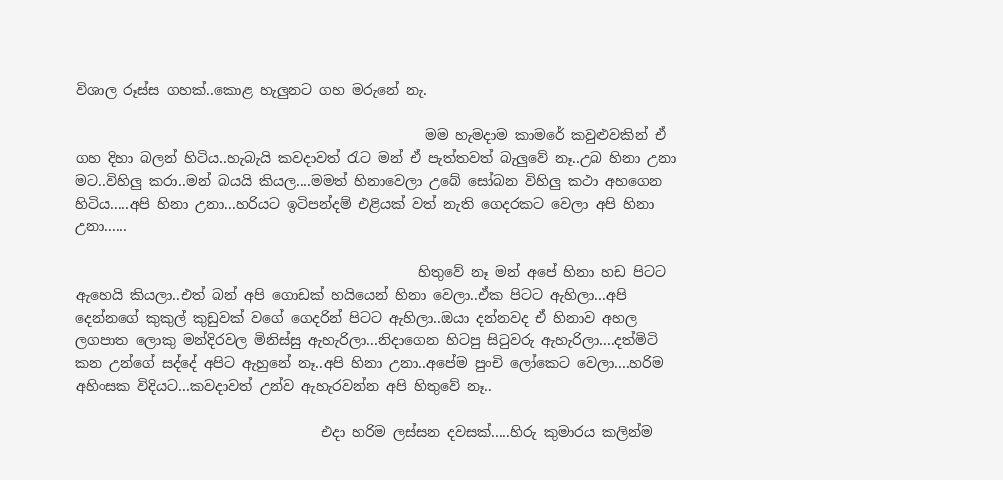විශාල රූස්ස ගහක්..කොළ හැලුනට ගහ මරුනේ නැ.

                                                  මම හැමදාම කාමරේ කවුළුවකින් ඒ ගහ දිහා බලන් හිටිය..හැබැයි කවදාවත් රැට මන් ඒ පැත්තවත් බැලුවේ නෑ..උබ හිනා උනා මට..විහිලු කරා..මන් බයයි කියල....මමත් හිනාවෙලා උබේ සෝබන විහිලු කථා අහගෙන හිටිය.....අපි හිනා උනා...හරියට ඉටිපන්දම් එළියක් වත් නැති ගෙදරකට වෙලා අපි හිනා උනා......

                                                 හිතුවේ නෑ මන් අපේ හිනා හඩ පිටට ඇහෙයි කියලා..එත් බන් අපි ගොඩක් හයියෙන් හිනා වෙලා..ඒක පිටට ඇහිලා...අපි දෙන්නගේ කුකුල් කුඩුවක් වගේ ගෙදරින් පිටට ඇහිලා..ඔයා දන්නවද ඒ හිනාව අහල ලගපාත ලොකු මන්දිරවල මිනිස්සු ඇහැරිලා...නිදාගෙන හිටපු සිටුවරු ඇහැරිලා....දත්මිටි කන උන්ගේ සද්දේ අපිට ඇහුනේ නෑ..අපි හිනා උනා..අපේම පුංචි ලෝකෙට වෙලා....හරිම අහිංසක විදියට...කවදාවත් උන්ව ඇහැරවන්න අපි හිතුවේ නෑ..

                                   එදා හරිම ලස්සන දවසක්.....හිරු කුමාරය කලින්ම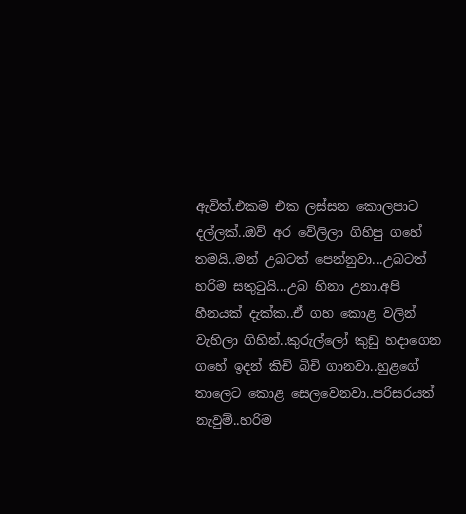ඇවිත්.එකම එක ලස්සන කොලපාට දල්ලක්..ඔව් අර වේලිලා ගිහිපු ගහේ තමයි..මන් උබටත් පෙන්නුවා...උබටත් හරිම සතුටුයි...උබ හිනා උනා.අපි හීනයක් දැක්ක..ඒ ගහ කොළ වලින් වැහිලා ගිහින්..කුරුල්ලෝ කුඩු හදාගෙන ගහේ ඉදන් කිචි බිචි ගානවා..හුළගේ තාලෙට කොළ සෙලවෙනවා..පරිසරයත් නැවුම්..හරිම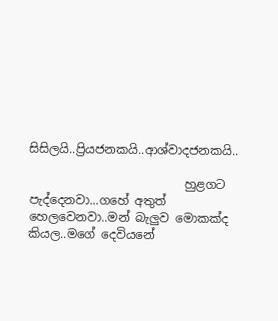සිසිලයි..ප්‍රියජනකයි..ආශ්වාදජනකයි..

                          හුළගට පැද්දෙනවා...ගහේ අතුත් හෙලවෙනවා..මන් බැලුව මොකක්ද කියල..මගේ දෙවියනේ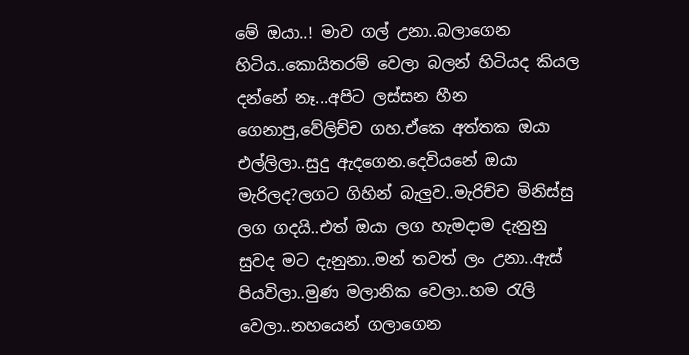මේ ඔයා..! මාව ගල් උනා..බලාගෙන හිටිය..කොයිතරම් වෙලා බලන් හිටියද කියල දන්නේ නෑ...අපිට ලස්සන හීන ගෙනාපු,වේලිච්ච ගහ.ඒකෙ අත්තක ඔයා එල්ලිලා..සුදු ඇදගෙන.දෙවියනේ ඔයා මැරිලද?ලගට ගිහින් බැලුව..මැරිච්ච මිනිස්සු ලග ගදයි..එත් ඔයා ලග හැමදාම දැනුනු සුවද මට දැනුනා..මන් තවත් ලං උනා..ඇස් පියවිලා..මුණ මලානික වෙලා..හම රැලි වෙලා..නහයෙන් ගලාගෙන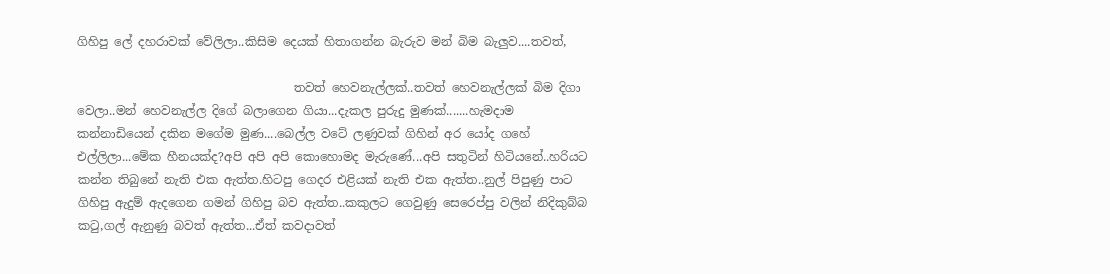ගිහිපු ලේ දහරාවක් වේලිලා..කිසිම දෙයක් හිතාගන්න බැරුව මන් බිම බැලුව....තවත්,

                                    තවත් හෙවනැල්ලක්..තවත් හෙවනැල්ලක් බිම දිගා වෙලා..මන් හෙවනැල්ල දිගේ බලාගෙන ගියා...දැකල පුරුදු මුණක්.......හැමදාම කන්නාඩියෙන් දකින මගේම මුණ....බෙල්ල වටේ ලණුවක් ගිහින් අර යෝද ගහේ එල්ලිලා...මේක හීනයක්ද?අපි අපි අපි කොහොමද මැරුණේ...අපි සතුටින් හිටියනේ..හරියට කන්න තිබුනේ නැති එක ඇත්ත.හිටපු ගෙදර එළියක් නැති එක ඇත්ත..නුල් පිපුණු පාට ගිහිපු ඇදුම් ඇදගෙන ගමන් ගිහිපු බව ඇත්ත..කකුලට ගෙවුණු සෙරෙප්පු වලින් නිදිකුබ්බ කටු,ගල් ඇනුණු බවත් ඇත්ත...ඒත් කවදාවත්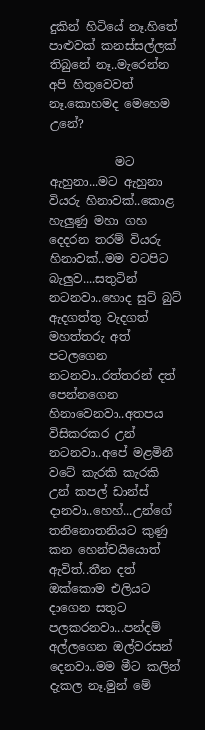දුකින් හිටියේ නෑ.හිතේ පාළුවක් කනස්සල්ලක් තිබුනේ නෑ..මැරෙන්න අපි හිතුවෙවත් නෑ.කොහමද මෙහෙම උනේ?

           මට ඇහුනා...මට ඇහුනා වියරු හිනාවක්..කොළ හැලුණු මහා ගහ දෙදරන තරම් වියරු හිනාවක්..මම වටපිට බැලුව....සතුටින් නටනවා..හොද සුට් බුට් ඇදගත්තු වැදගත් මහත්තරු අත් පටලගෙන නටනවා..රත්තරන් දත් පෙන්නගෙන හිනාවෙනවා..අතපය විසිකරකර උන් නටනවා..අපේ මළමිනී වටේ කැරකි කැරකි උන් කපල් ඩාන්ස් දානවා..හෙහ්...උන්ගේ තනිනොතනියට කුණු කන හෙන්චයියොත් ඇවිත්..තීන දත් ඔක්කොම එලියට දාගෙන සතුට පලකරනවා...පන්දම් අල්ලගෙන ඔල්වරසන් දෙනවා..මම මීට කලින් දැකල නෑ.මුන් මේ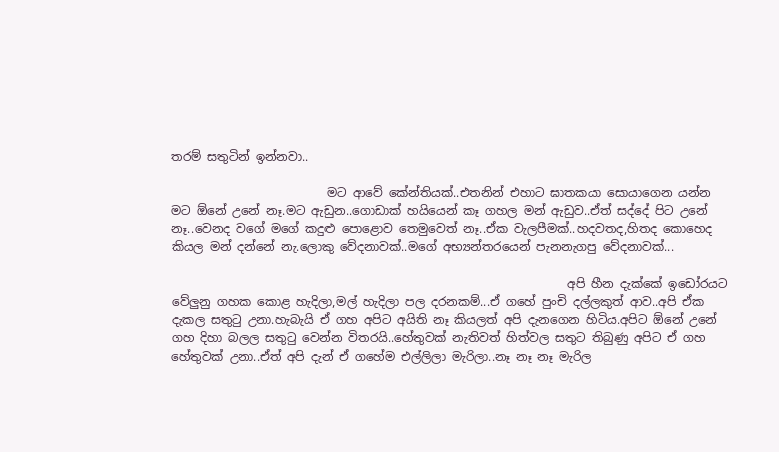තරම් සතුටින් ඉන්නවා..

                          මට ආවේ කේන්තියක්..එතනින් එහාට ඝාතකයා සොයාගෙන යන්න මට ඕනේ උනේ නෑ.මට ඇඩුන..ගොඩාක් හයියෙන් කෑ ගහල මන් ඇඩුව..ඒත් සද්දේ පිට උනේ නෑ..වෙනද වගේ මගේ කදුළු පොළොව තෙමුවෙත් නෑ..ඒක වැලපීමක්..හදවතද,හිතද කොහෙද කියල මන් දන්නේ නැ.ලොකු වේදනාවක්..මගේ අභ්‍යන්තරයෙන් පැනනැගපු වේදනාවක්...

                                                                  අපි හීන දැක්කේ ඉඩෝරයට වේලුනු ගහක කොළ හැදිලා,මල් හැදිලා පල දරනකම්...ඒ ගහේ පුංචි දල්ලකුත් ආව..අපි ඒක දැකල සතුටු උනා.හැබැයි ඒ ගහ අපිට අයිති නෑ කියලත් අපි දැනගෙන හිටිය.අපිට ඕනේ උනේ ගහ දිහා බලල සතුටු වෙන්න විතරයි..හේතුවක් නැතිවත් හිත්වල සතුට තිබුණු අපිට ඒ ගහ හේතුවක් උනා..ඒත් අපි දැන් ඒ ගහේම එල්ලිලා මැරිලා..නෑ නෑ නෑ මැරිල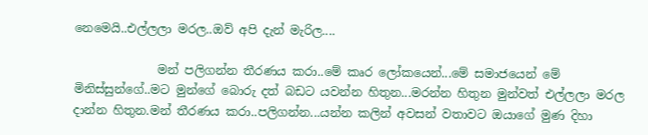නෙමෙයි..එල්ලලා මරල..ඔව් අපි දැන් මැරිල....

              මන් පලිගන්න තීරණය කරා..මේ කෘර ලෝකයෙන්...මේ සමාජයෙන් මේ මිනිස්සුන්ගේ..මට මුන්ගේ බොරු දත් බඩට යවන්න හිතුන...මරන්න හිතුන මුන්වත් එල්ලලා මරල දාන්න හිතුන.මන් තීරණය කරා..පලිගන්න...යන්න කලින් අවසන් වතාවට ඔයාගේ මුණ දිහා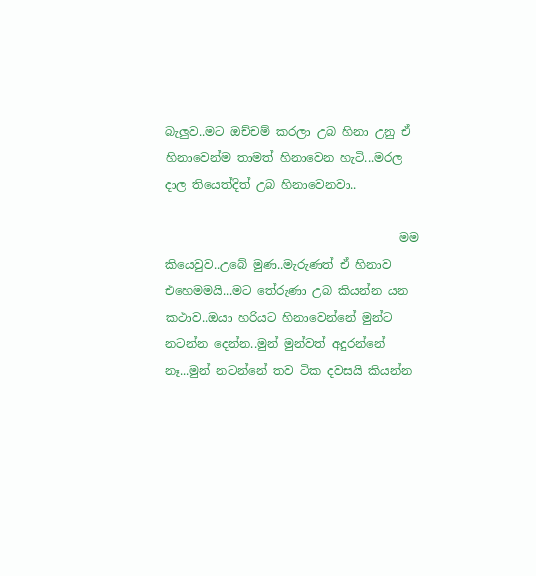බැලුව..මට ඔච්චම් කරලා උබ හිනා උනු ඒ හිනාවෙන්ම තාමත් හිනාවෙන හැටි...මරල දාල තියෙත්දිත් උබ හිනාවෙනවා..

                                       මම කියෙවුව..උබේ මුණ..මැරුණත් ඒ හිනාව එහෙමමයි...මට තේරුණා උබ කියන්න යන කථාව..ඔයා හරියට හිනාවෙන්නේ මුන්ට නටන්න දෙන්න..මුන් මුන්වත් අදුරන්නේ නෑ...මුන් නටන්නේ තව ටික දවසයි කියන්න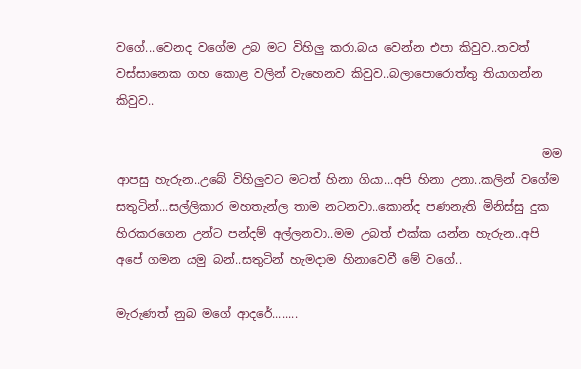වගේ...වෙනද වගේම උබ මට විහිලු කරා.බය වෙන්න එපා කිවුව..තවත් වස්සානෙක ගහ කොළ වලින් වැහෙනව කිවුව..බලාපොරොත්තු තියාගන්න කිවුව..

                                                                       මම ආපසු හැරුන..උබේ විහිලුවට මටත් හිනා ගියා...අපි හිනා උනා..කලින් වගේම සතුටින්...සල්ලිකාර මහතැන්ල තාම නටනවා..කොන්ද පණනැති මිනිස්සු දුක හිරකරගෙන උන්ට පන්දම් අල්ලනවා..මම උබත් එක්ක යන්න හැරුන..අපි අපේ ගමන යමු බන්..සතුටින් හැමදාම හිනාවෙවී මේ වගේ..

මැරුණත් නුබ මගේ ආදරේ........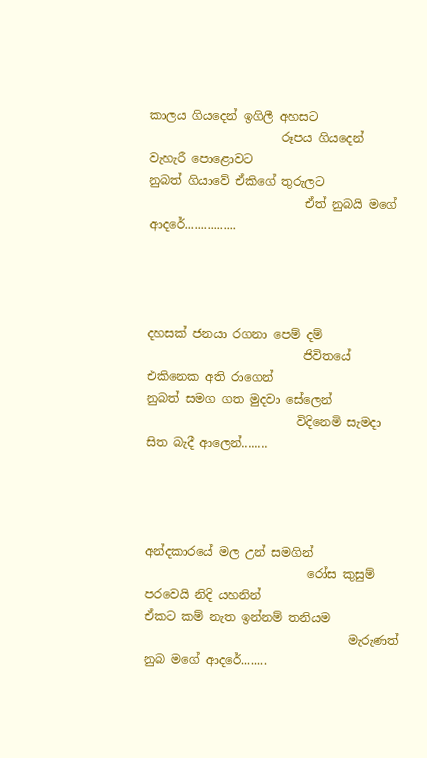කාලය ගියදෙන් ඉගිලී අහසට
                      රූපය ගියදෙන් වැහැරී පොළොවට
නුබත් ගියාවේ ඒකිගේ තුරුලට
                          ඒත් නුබයි මගේ ආදරේ................




දහසක් ජනයා රගනා පෙම් දම්
                          ජිවිතයේ එකිනෙක අති රාගෙන්
නුබත් සමග ගත මුදවා සේලෙන්
                         විදිනෙමි සැමදා සිත බැදී ආලෙන්........




අන්දකාරයේ මල උන් සමගින්
                           රෝස කුසුම් පරවෙයි නිදි යහනින්
ඒකට කම් නැත ඉන්නම් තනියම
                                  මැරුණත් නුබ මගේ ආදරේ........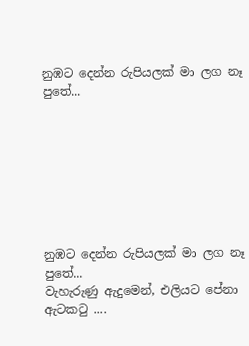නුඹට දෙන්න රුපියලක් මා ලග නෑ පුතේ...








නුඹට දෙන්න රුපියලක් මා ලග නෑ පුතේ...
වැහැරුණු ඇදුමෙන්, එලියට පේනා ඇටකටු ....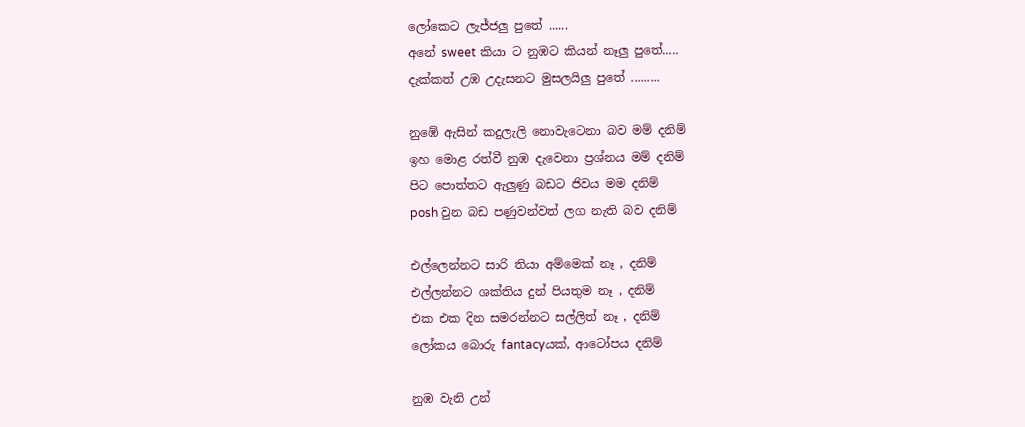ලෝකෙට ලැජ්ජලු පුතේ ......
අනේ sweet කියා ට නුඹට කියන් නෑලු පුතේ.....
දැක්කත් උඹ උදැසනට මුසලයිලු පුතේ .........

නුඹේ ඇසින් කදුලැලි නොවැටෙනා බව මම් දනිම්
ඉහ මොළ රත්වී නුඹ දැවෙනා ප්‍රශ්නය මම් දනිම්
පිට පොත්තට ඇලුණු බඩට ජිවය මම දනිම්
posh වුන බඩ පණුවන්වත් ලග නැති බව දනිම්

එල්ලෙන්නට සාරි තියා අම්මෙක් නෑ , දනිම්
එල්ලන්නට ශක්තිය දුන් පියතුම නෑ , දනිම්
එක එක දින සමරන්නට සල්ලිත් නෑ , දනිම්
ලෝකය බොරු fantacyයක්, ආටෝපය දනිම්

නුඹ වැනි උන්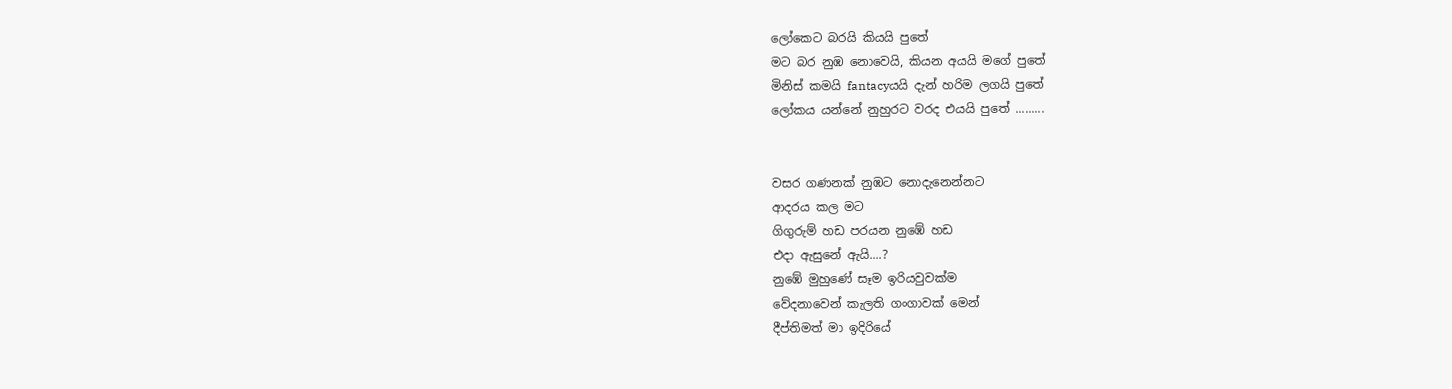ලෝකෙට බරයි කියයි පුතේ
මට බර නුඹ නොවෙයි, කියන අයයි මගේ පුතේ
මිනිස් කමයි fantacyයයි දැන් හරිම ලගයි පුතේ
ලෝකය යන්නේ නුහුරට වරද එයයි පුතේ .........


වසර ගණනක් නුඹට නොදැනෙන්නට
ආදරය කල මට
ගිගුරුම් හඩ පරයන නුඹේ හඩ
එදා ඇසුනේ ඇයි....?
නුඹේ මුහුණේ සෑම ඉරියවුවක්ම
වේදනාවෙන් කැලති ගංගාවක් මෙන්
දීප්තිමත් මා ඉදිරියේ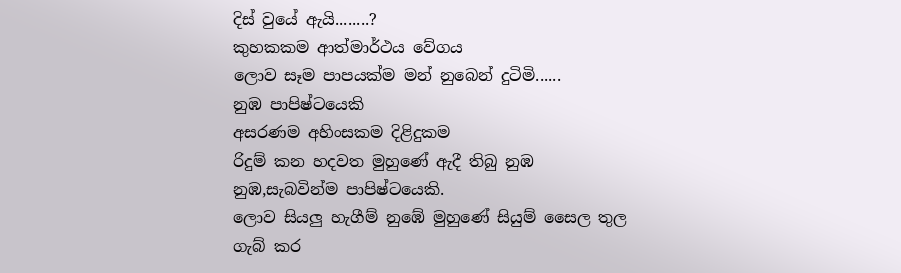දිස් වුයේ ඇයි........?
කුහකකම ආත්මාර්ථය වේගය
ලොව සෑම පාපයක්ම මන් නුබෙන් දුටිමි......
නුඹ පාපිෂ්ටයෙකි
අසරණම අහිංසකම දිළිදුකම
රිදුම් කන හදවත මුහුණේ ඇදී තිබු නුඹ
නුඹ,සැබවින්ම පාපිෂ්ටයෙකි.
ලොව සියලු හැගීම් නුඹේ මුහුණේ සියුම් සෛල තුල
ගැබ් කර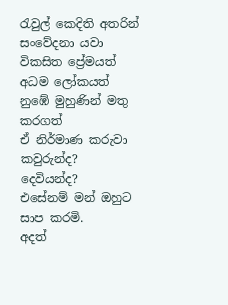රැවුල් කෙදිති අතරින්
සංවේදනා යවා
විකසිත ප්‍රේමයත් අධම ලෝකයත්
නුඹේ මුහුණින් මතු කරගත්
ඒ නිර්මාණ කරුවා කවුරුන්ද?
දෙවියන්ද?
එසේනම් මන් ඔහුට සාප කරමි.
අදත්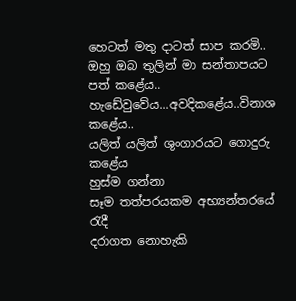හෙටත් මතු දාටත් සාප කරමි..
ඔහු ඔබ තුලින් මා සන්තාපයට පත් කළේය..
හැඩේවුවේය...අවදිකළේය..විනාශ කළේය..
යලිත් යලිත් ශුංගාරයට ගොදුරු කළේය
හුස්ම ගන්නා
සෑම තත්පරයකම අභ්‍යන්තරයේ රැදී
දරාගත නොහැකි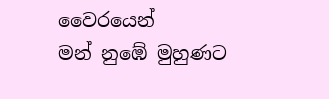වෛරයෙන්
මන් නුඹේ මුහුණට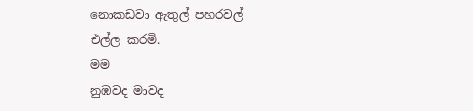නොකඩවා ඇතුල් පහරවල්
එල්ල කරමි.
මම
නුඹවද මාවද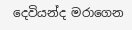දෙවියන්ද මරාගෙන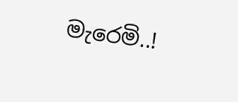මැරෙමි..!